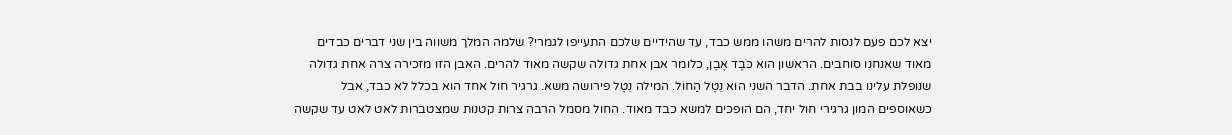יצא לכם פעם לנסות להרים משהו ממש כבד, עד שהידיים שלכם התעייפו לגמרי? שלמה המלך משווה בין שני דברים כבדים מאוד שאנחנו סוחבים. הראשון הוא כֹּבֶד אֶבֶן, כלומר אבן אחת גדולה שקשה מאוד להרים. האבן הזו מזכירה צרה אחת גדולה שנופלת עלינו בבת אחת. הדבר השני הוא נֵטֶל הַחוֹל. המילה נֵטֶל פירושה משא. גרגיר חול אחד הוא בכלל לא כבד, אבל כשאוספים המון גרגירי חול יחד, הם הופכים למשא כבד מאוד. החול מסמל הרבה צרות קטנות שמצטברות לאט לאט עד שקשה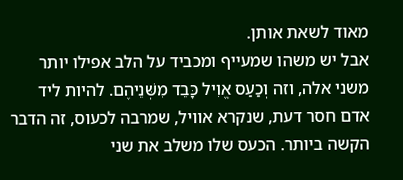מאוד לשאת אותן.
אבל יש משהו שמעייף ומכביד על הלב אפילו יותר משני אלה, וזה וְכַעַס אֱוִיל כָּבֵד מִשְּׁנֵיהֶם. להיות ליד אדם חסר דעת, שנקרא אוויל, שמרבה לכעוס, זה הדבר הקשה ביותר. הכעס שלו משלב את שני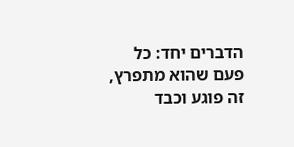הדברים יחד: כל פעם שהוא מתפרץ, זה פוגע וכבד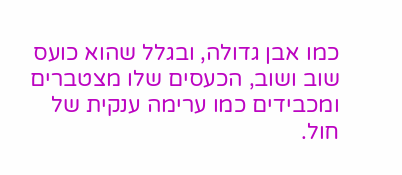כמו אבן גדולה, ובגלל שהוא כועס שוב ושוב, הכעסים שלו מצטברים ומכבידים כמו ערימה ענקית של חול.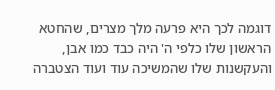דוגמה לכך היא פרעה מלך מצרים, שהחטא הראשון שלו כלפי ה' היה כבד כמו אבן, והעקשנות שלו שהמשיכה עוד ועוד הצטברה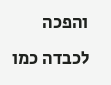והפכה לכבדה כמו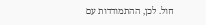חול. לכן, ההתמודדות עם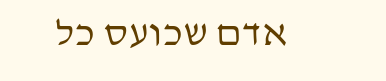אדם שכועס כל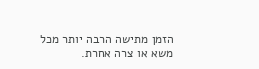הזמן מתישה הרבה יותר מכל משא או צרה אחרת.